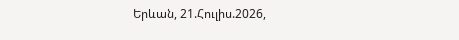Երևան, 21.Հուլիս.2026,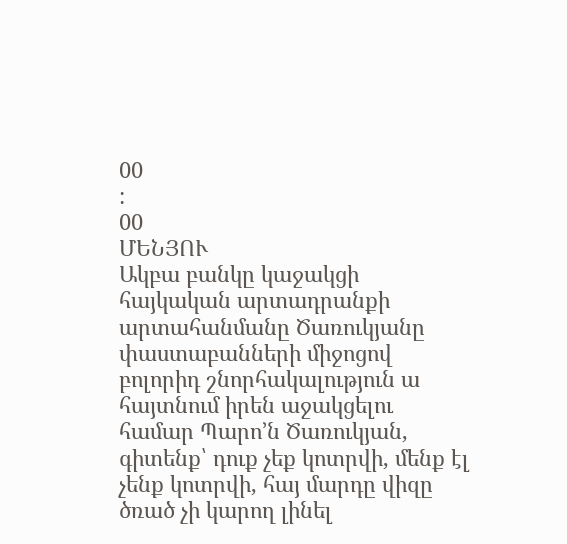00
:
00
ՄԵՆՅՈՒ
Ակբա բանկը կաջակցի հայկական արտադրանքի արտահանմանը Ծառուկյանը փաստաբանների միջոցով բոլորիդ շնորհակալություն ա հայտնում իրեն աջակցելու համար Պարո’ն Ծառուկյան, գիտենք՝ դուք չեք կոտրվի, մենք էլ չենք կոտրվի, հայ մարդը վիզը ծռած չի կարող լինել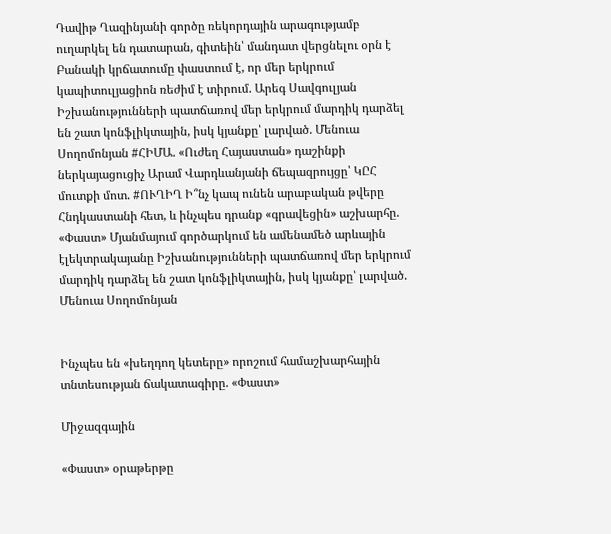Դավիթ Ղազինյանի գործը ռեկորդային արագությամբ ուղարկել են դատարան, գիտեին՝ մանդատ վերցնելու օրն է Բանակի կրճատումը փաստում է, որ մեր երկրում կապիտուլյացիոն ռեժիմ է տիրում. Արեգ Սավգուլյան Իշխանությունների պատճառով մեր երկրում մարդիկ դարձել են շատ կոնֆլիկտային, իսկ կյանքը՝ լարված. Մենուա Սողոմոնյան #ՀԻՄԱ. «Ուժեղ Հայաստան» դաշինքի ներկայացուցիչ Արամ Վարդևանյանի ճեպազրույցը՝ ԿԸՀ մուտքի մոտ. #ՈՒՂԻՂ Ի՞նչ կապ ունեն արաբական թվերը Հնդկաստանի հետ, և ինչպես դրանք «գրավեցին» աշխարհը. «Փաստ» Մյանմայում գործարկում են ամենամեծ արևային էլեկտրակայանը Իշխանությունների պատճառով մեր երկրում մարդիկ դարձել են շատ կոնֆլիկտային, իսկ կյանքը՝ լարված. Մենուա Սողոմոնյան


Ինչպես են «խեղդող կետերը» որոշում համաշխարհային տնտեսության ճակատագիրը. «Փաստ»

Միջազգային

«Փաստ» օրաթերթը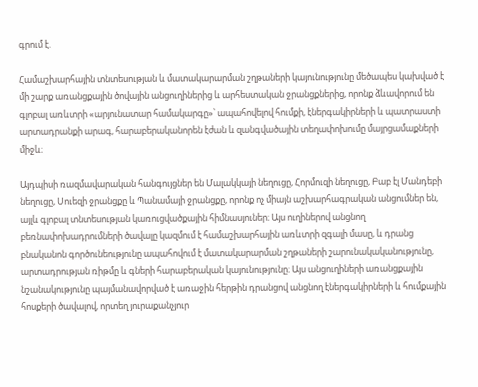գրում է.

Համաշխարհային տնտեսության և մատակարարման շղթաների կայունությունը մեծապես կախված է մի շարք առանցքային ծովային անցուղիներից և արհեստական ջրանցքներից, որոնք ձևավորում են գլոբալ առևտրի «արյունատար համակարգը»՝ ապահովելով հումքի, էներգակիրների և պատրաստի արտադրանքի արագ, հարաբերականորեն էժան և զանգվածային տեղափոխումը մայրցամաքների միջև։

Այդպիսի ռազմավարական հանգույցներ են Մալակկայի նեղուցը, Հորմուզի նեղուցը, Բաբ էլ Մանդեբի նեղուցը, Սուեզի ջրանցքը և Պանամայի ջրանցքը, որոնք ոչ միայն աշխարհագրական անցումներ են, այլև գլոբալ տնտեսության կառուցվածքային հիմնասյուներ։ Այս ուղիներով անցնող բեռնափոխադրումների ծավալը կազմում է համաշխարհային առևտրի զգալի մասը, և դրանց բնականոն գործունեությունը ապահովում է մատակարարման շղթաների շարունակականությունը, արտադրության ռիթմը և գների հարաբերական կայունությունը։ Այս անցուղիների առանցքային նշանակությունը պայմանավորված է առաջին հերթին դրանցով անցնող էներգակիրների և հումքային հոսքերի ծավալով, որտեղ յուրաքանչյուր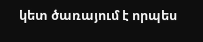կետ ծառայում է որպես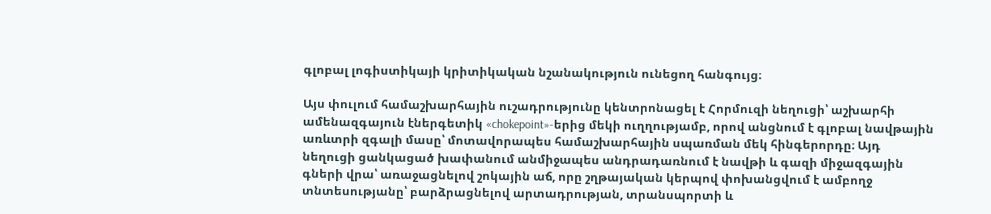գլոբալ լոգիստիկայի կրիտիկական նշանակություն ունեցող հանգույց։

Այս փուլում համաշխարհային ուշադրությունը կենտրոնացել է Հորմուզի նեղուցի՝ աշխարհի ամենազգայուն էներգետիկ «chokepoint»-երից մեկի ուղղությամբ, որով անցնում է գլոբալ նավթային առևտրի զգալի մասը՝ մոտավորապես համաշխարհային սպառման մեկ հինգերորդը։ Այդ նեղուցի ցանկացած խափանում անմիջապես անդրադառնում է նավթի և գազի միջազգային գների վրա՝ առաջացնելով շոկային աճ, որը շղթայական կերպով փոխանցվում է ամբողջ տնտեսությանը՝ բարձրացնելով արտադրության, տրանսպորտի և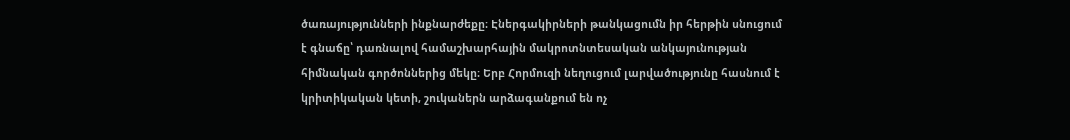ծառայությունների ինքնարժեքը։ Էներգակիրների թանկացումն իր հերթին սնուցում է գնաճը՝ դառնալով համաշխարհային մակրոտնտեսական անկայունության հիմնական գործոններից մեկը։ Երբ Հորմուզի նեղուցում լարվածությունը հասնում է կրիտիկական կետի, շուկաներն արձագանքում են ոչ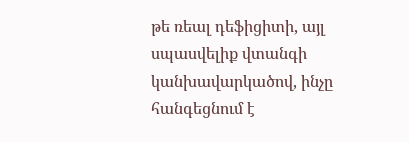թե ռեալ դեֆիցիտի, այլ սպասվելիք վտանգի կանխավարկածով, ինչը հանգեցնում է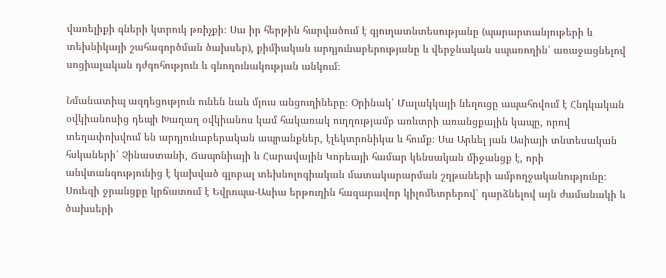վառելիքի գների կտրուկ թռիչքի։ Սա իր հերթին հարվածում է գյուղատնտեսությանը (պարարտանյութերի և տեխնիկայի շահագործման ծախսեր), քիմիական արդյունաբերությանը և վերջնական սպառողին՝ առաջացնելով սոցիալական դժգոհություն և գնողունակության անկում։

Նմանատիպ ազդեցություն ունեն նաև մյուս անցուղիները։ Օրինակ՝ Մալակկայի նեղուցը ապահովում է Հնդկական օվկիանոսից դեպի Խաղաղ օվկիանոս կամ հակառակ ուղղությամբ առևտրի առանցքային կապը, որով տեղափոխվում են արդյունաբերական ապրանքներ, էլեկտրոնիկա և հումք։ Սա Արևել յան Ասիայի տնտեսական հսկաների՝ Չինաստանի, Ճապոնիայի և Հարավային Կորեայի համար կենսական միջանցք է, որի անվտանգությունից է կախված գլոբալ տեխնոլոգիական մատակարարման շղթաների ամբողջականությունը։ Սուեզի ջրանցքը կրճատում է Եվրոպա-Ասիա երթուղին հազարավոր կիլոմետրերով՝ դարձնելով այն ժամանակի և ծախսերի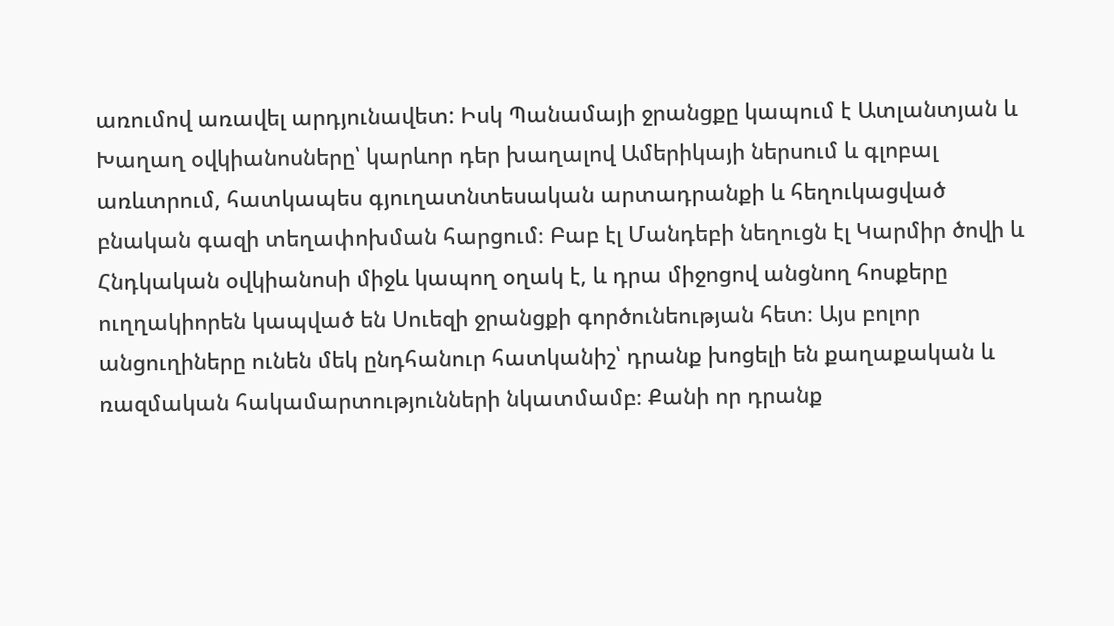առումով առավել արդյունավետ: Իսկ Պանամայի ջրանցքը կապում է Ատլանտյան և Խաղաղ օվկիանոսները՝ կարևոր դեր խաղալով Ամերիկայի ներսում և գլոբալ առևտրում, հատկապես գյուղատնտեսական արտադրանքի և հեղուկացված բնական գազի տեղափոխման հարցում։ Բաբ էլ Մանդեբի նեղուցն էլ Կարմիր ծովի և Հնդկական օվկիանոսի միջև կապող օղակ է, և դրա միջոցով անցնող հոսքերը ուղղակիորեն կապված են Սուեզի ջրանցքի գործունեության հետ։ Այս բոլոր անցուղիները ունեն մեկ ընդհանուր հատկանիշ՝ դրանք խոցելի են քաղաքական և ռազմական հակամարտությունների նկատմամբ։ Քանի որ դրանք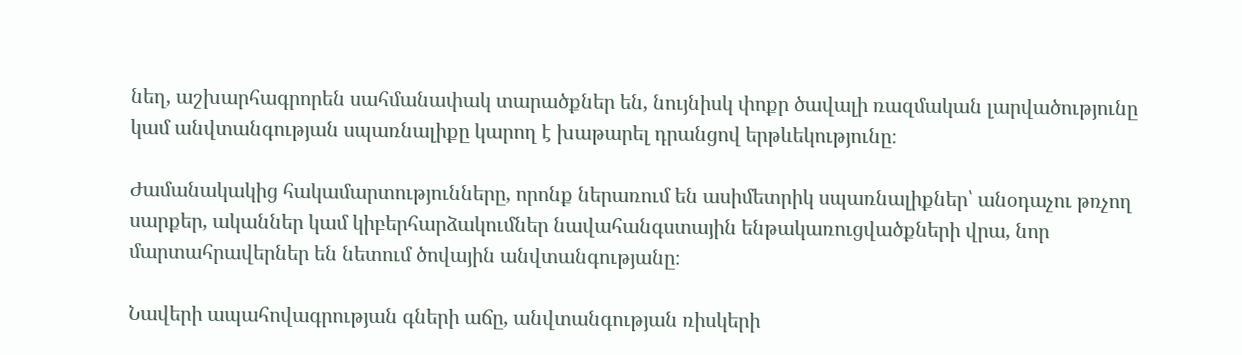նեղ, աշխարհագրորեն սահմանափակ տարածքներ են, նույնիսկ փոքր ծավալի ռազմական լարվածությունը կամ անվտանգության սպառնալիքը կարող է խաթարել դրանցով երթևեկությունը։

Ժամանակակից հակամարտությունները, որոնք ներառում են ասիմետրիկ սպառնալիքներ՝ անօդաչու թռչող սարքեր, ականներ կամ կիբերհարձակումներ նավահանգստային ենթակառուցվածքների վրա, նոր մարտահրավերներ են նետում ծովային անվտանգությանը։

Նավերի ապահովագրության գների աճը, անվտանգության ռիսկերի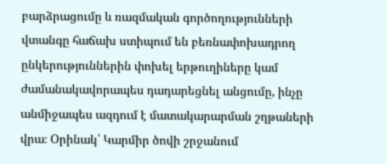բարձրացումը և ռազմական գործողությունների վտանգը հաճախ ստիպում են բեռնափոխադրող ընկերություններին փոխել երթուղիները կամ ժամանակավորապես դադարեցնել անցումը, ինչը անմիջապես ազդում է մատակարարման շղթաների վրա։ Օրինակ՝ Կարմիր ծովի շրջանում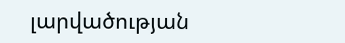լարվածության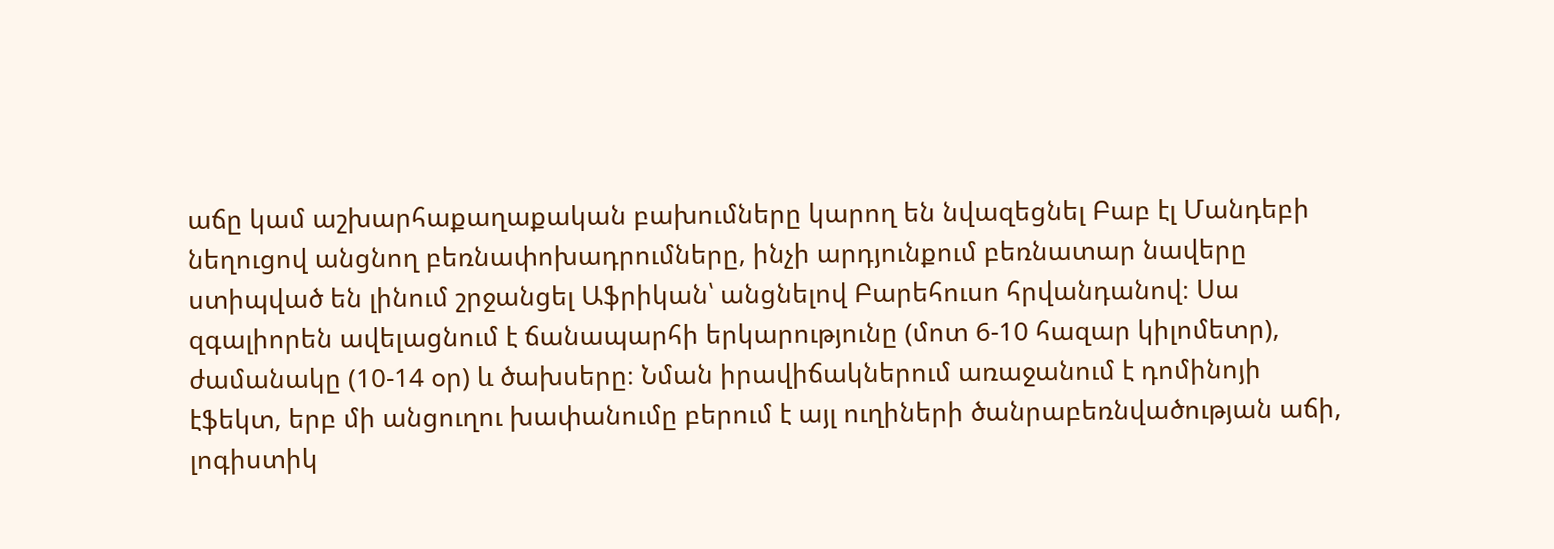աճը կամ աշխարհաքաղաքական բախումները կարող են նվազեցնել Բաբ էլ Մանդեբի նեղուցով անցնող բեռնափոխադրումները, ինչի արդյունքում բեռնատար նավերը ստիպված են լինում շրջանցել Աֆրիկան՝ անցնելով Բարեհուսո հրվանդանով։ Սա զգալիորեն ավելացնում է ճանապարհի երկարությունը (մոտ 6-10 հազար կիլոմետր), ժամանակը (10-14 օր) և ծախսերը։ Նման իրավիճակներում առաջանում է դոմինոյի էֆեկտ, երբ մի անցուղու խափանումը բերում է այլ ուղիների ծանրաբեռնվածության աճի, լոգիստիկ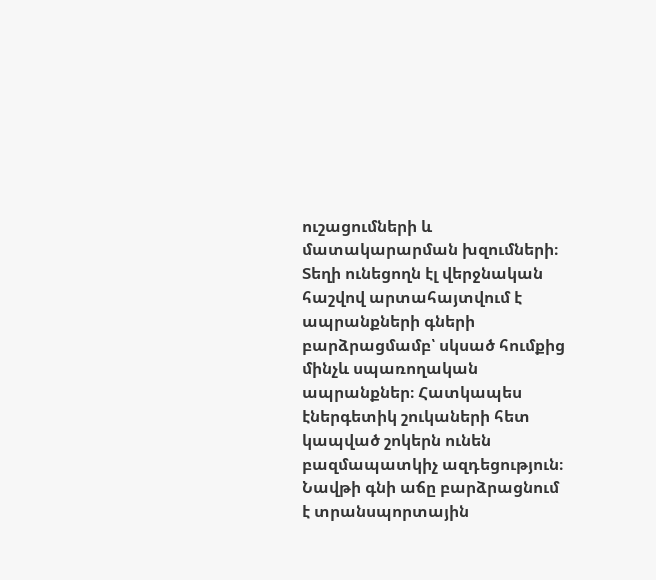ուշացումների և մատակարարման խզումների։ Տեղի ունեցողն էլ վերջնական հաշվով արտահայտվում է ապրանքների գների բարձրացմամբ՝ սկսած հումքից մինչև սպառողական ապրանքներ։ Հատկապես էներգետիկ շուկաների հետ կապված շոկերն ունեն բազմապատկիչ ազդեցություն։ Նավթի գնի աճը բարձրացնում է տրանսպորտային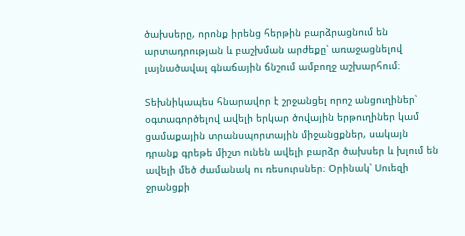ծախսերը, որոնք իրենց հերթին բարձրացնում են արտադրության և բաշխման արժեքը՝ առաջացնելով լայնածավալ գնաճային ճնշում ամբողջ աշխարհում։

Տեխնիկապես հնարավոր է շրջանցել որոշ անցուղիներ՝ օգտագործելով ավելի երկար ծովային երթուղիներ կամ ցամաքային տրանսպորտային միջանցքներ, սակայն դրանք գրեթե միշտ ունեն ավելի բարձր ծախսեր և խլում են ավելի մեծ ժամանակ ու ռեսուրսներ։ Օրինակ՝ Սուեզի ջրանցքի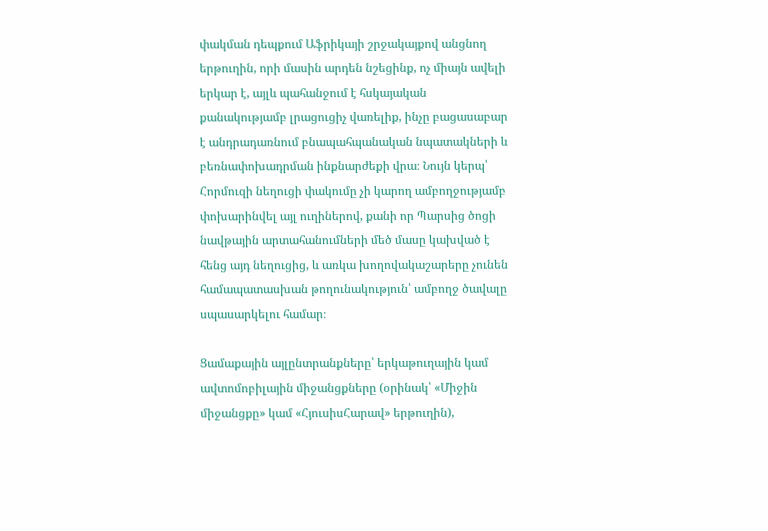փակման դեպքում Աֆրիկայի շրջակայքով անցնող երթուղին, որի մասին արդեն նշեցինք, ոչ միայն ավելի երկար է, այլև պահանջում է հսկայական քանակությամբ լրացուցիչ վառելիք, ինչը բացասաբար է անդրադառնում բնապահպանական նպատակների և բեռնափոխադրման ինքնարժեքի վրա։ Նույն կերպ՝ Հորմուզի նեղուցի փակումը չի կարող ամբողջությամբ փոխարինվել այլ ուղիներով, քանի որ Պարսից ծոցի նավթային արտահանումների մեծ մասը կախված է հենց այդ նեղուցից, և առկա խողովակաշարերը չունեն համապատասխան թողունակություն՝ ամբողջ ծավալը սպասարկելու համար։

Ցամաքային այլընտրանքները՝ երկաթուղային կամ ավտոմոբիլային միջանցքները (օրինակ՝ «Միջին միջանցքը» կամ «ՀյուսիսՀարավ» երթուղին),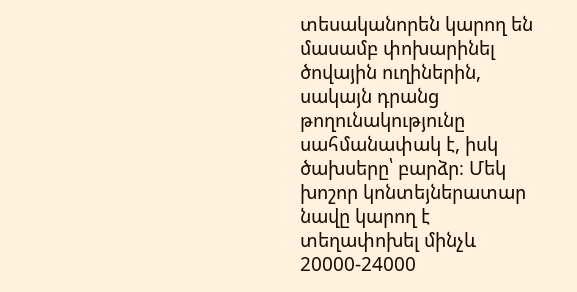տեսականորեն կարող են մասամբ փոխարինել ծովային ուղիներին, սակայն դրանց թողունակությունը սահմանափակ է, իսկ ծախսերը՝ բարձր։ Մեկ խոշոր կոնտեյներատար նավը կարող է տեղափոխել մինչև 20000-24000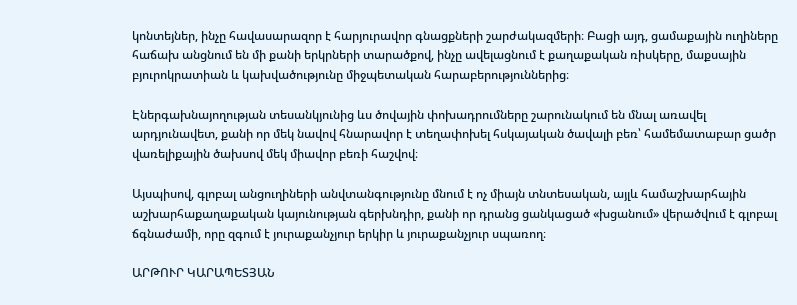կոնտեյներ, ինչը հավասարազոր է հարյուրավոր գնացքների շարժակազմերի։ Բացի այդ, ցամաքային ուղիները հաճախ անցնում են մի քանի երկրների տարածքով, ինչը ավելացնում է քաղաքական ռիսկերը, մաքսային բյուրոկրատիան և կախվածությունը միջպետական հարաբերություններից։

Էներգախնայողության տեսանկյունից ևս ծովային փոխադրումները շարունակում են մնալ առավել արդյունավետ, քանի որ մեկ նավով հնարավոր է տեղափոխել հսկայական ծավալի բեռ՝ համեմատաբար ցածր վառելիքային ծախսով մեկ միավոր բեռի հաշվով։

Այսպիսով, գլոբալ անցուղիների անվտանգությունը մնում է ոչ միայն տնտեսական, այլև համաշխարհային աշխարհաքաղաքական կայունության գերխնդիր, քանի որ դրանց ցանկացած «խցանում» վերածվում է գլոբալ ճգնաժամի, որը զգում է յուրաքանչյուր երկիր և յուրաքանչյուր սպառող։

ԱՐԹՈՒՐ ԿԱՐԱՊԵՏՅԱՆ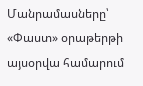Մանրամասները՝ «Փաստ» օրաթերթի այսօրվա համարում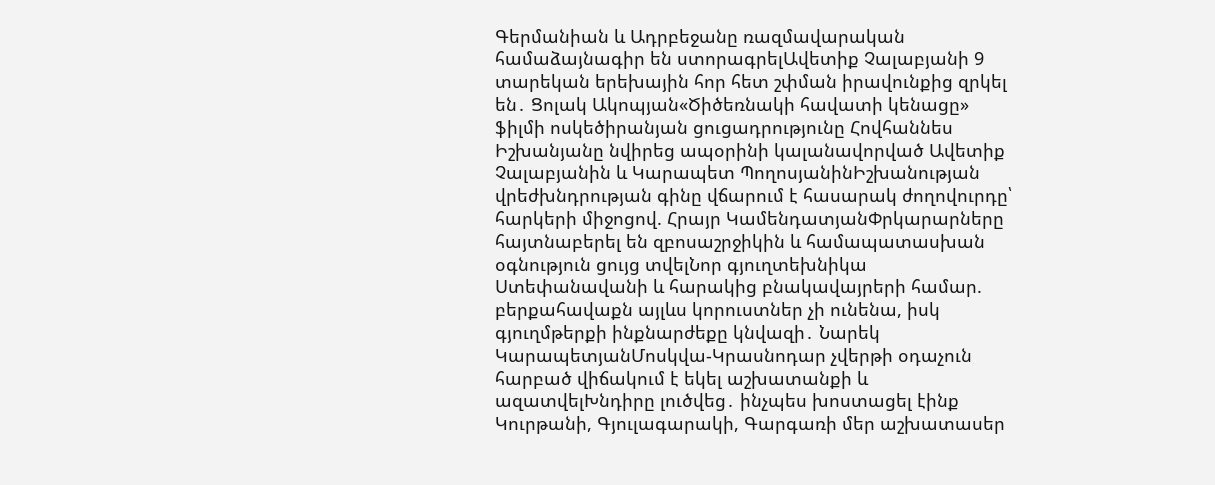Գերմանիան և Ադրբեջանը ռազմավարական համաձայնագիր են ստորագրելԱվետիք Չալաբյանի 9 տարեկան երեխային հոր հետ շփման իրավունքից զրկել են․ Ցոլակ Ակոպյան«Ծիծեռնակի հավատի կենացը» ֆիլմի ոսկեծիրանյան ցուցադրությունը Հովհաննես Իշխանյանը նվիրեց ապօրինի կալանավորված Ավետիք Չալաբյանին և Կարապետ ՊողոսյանինԻշխանության վրեժխնդրության գինը վճարում է հասարակ ժողովուրդը՝ հարկերի միջոցով. Հրայր ԿամենդատյանՓրկարարները հայտնաբերել են զբոսաշրջիկին և համապատասխան օգնություն ցույց տվելՆոր գյուղտեխնիկա Ստեփանավանի և հարակից բնակավայրերի համար. բերքահավաքն այլևս կորուստներ չի ունենա, իսկ գյուղմթերքի ինքնարժեքը կնվազի․ Նարեկ ԿարապետյանՄոսկվա-Կրասնոդար չվերթի օդաչուն հարբած վիճակում է եկել աշխատանքի և ազատվելԽնդիրը լուծվեց․ ինչպես խոստացել էինք Կուրթանի, Գյուլագարակի, Գարգառի մեր աշխատասեր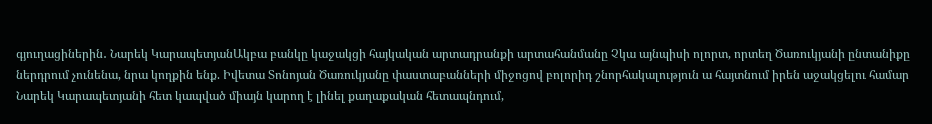գյուղացիներին․ Նարեկ ԿարապետյանԱկբա բանկը կաջակցի հայկական արտադրանքի արտահանմանը Չկա այնպիսի ոլորտ, որտեղ Ծառուկյանի ընտանիքը ներդրում չունենա, նրա կողքին ենք. Իվետա Տոնոյան Ծառուկյանը փաստաբանների միջոցով բոլորիդ շնորհակալություն ա հայտնում իրեն աջակցելու համար Նարեկ Կարապետյանի հետ կապված միայն կարող է լինել քաղաքական հետապնդում,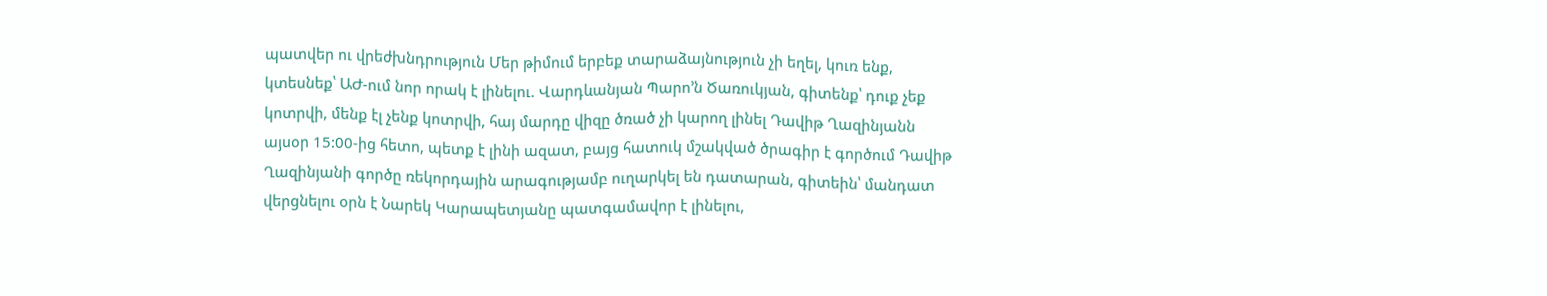պատվեր ու վրեժխնդրություն Մեր թիմում երբեք տարաձայնություն չի եղել, կուռ ենք, կտեսնեք՝ ԱԺ-ում նոր որակ է լինելու. Վարդևանյան Պարո’ն Ծառուկյան, գիտենք՝ դուք չեք կոտրվի, մենք էլ չենք կոտրվի, հայ մարդը վիզը ծռած չի կարող լինել Դավիթ Ղազինյանն այսօր 15:00-ից հետո, պետք է լինի ազատ, բայց հատուկ մշակված ծրագիր է գործում Դավիթ Ղազինյանի գործը ռեկորդային արագությամբ ուղարկել են դատարան, գիտեին՝ մանդատ վերցնելու օրն է Նարեկ Կարապետյանը պատգամավոր է լինելու,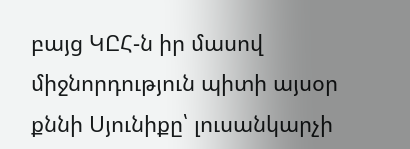բայց ԿԸՀ-ն իր մասով միջնորդություն պիտի այսօր քննի Սյունիքը՝ լուսանկարչի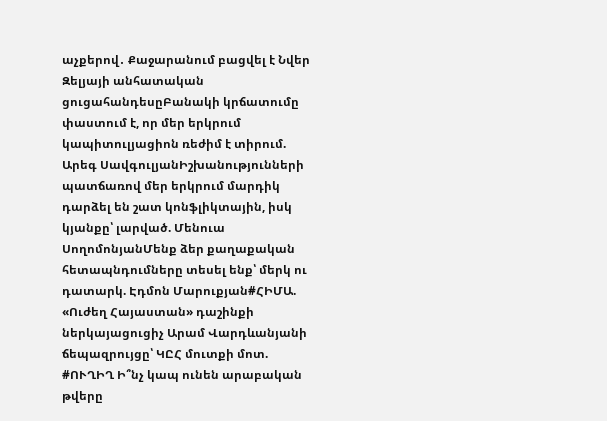աչքերով․ Քաջարանում բացվել է Նվեր Զելյայի անհատական ցուցահանդեսըԲանակի կրճատումը փաստում է, որ մեր երկրում կապիտուլյացիոն ռեժիմ է տիրում. Արեգ ՍավգուլյանԻշխանությունների պատճառով մեր երկրում մարդիկ դարձել են շատ կոնֆլիկտային, իսկ կյանքը՝ լարված. Մենուա ՍողոմոնյանՄենք ձեր քաղաքական հետապնդումները տեսել ենք՝ մերկ ու դատարկ. Էդմոն Մարուքյան#ՀԻՄԱ. «Ուժեղ Հայաստան» դաշինքի ներկայացուցիչ Արամ Վարդևանյանի ճեպազրույցը՝ ԿԸՀ մուտքի մոտ. #ՈՒՂԻՂ Ի՞նչ կապ ունեն արաբական թվերը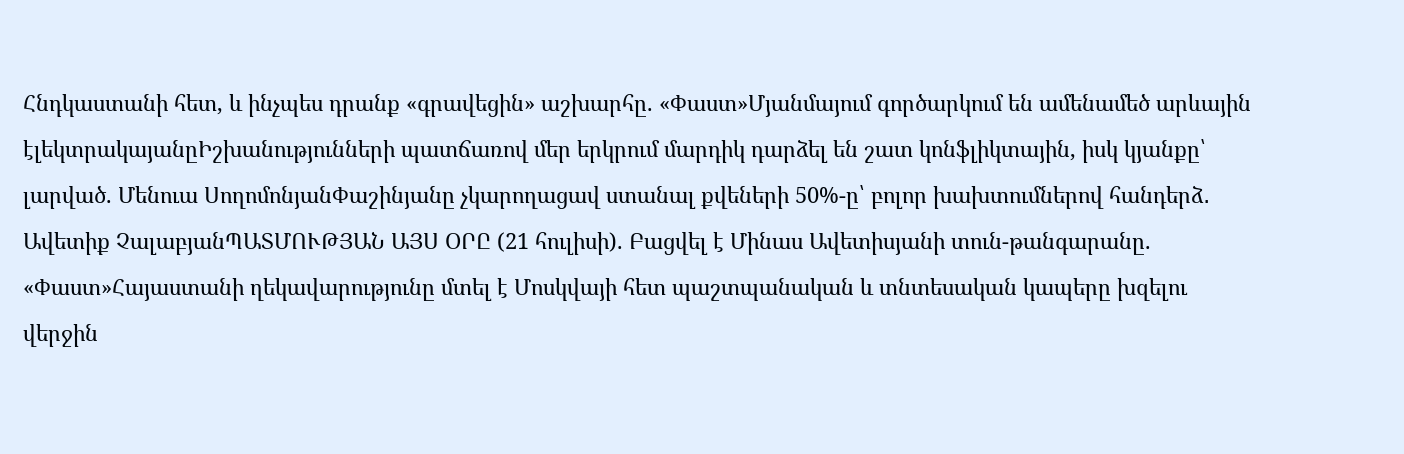Հնդկաստանի հետ, և ինչպես դրանք «գրավեցին» աշխարհը. «Փաստ»Մյանմայում գործարկում են ամենամեծ արևային էլեկտրակայանըԻշխանությունների պատճառով մեր երկրում մարդիկ դարձել են շատ կոնֆլիկտային, իսկ կյանքը՝ լարված. Մենուա ՍողոմոնյանՓաշինյանը չկարողացավ ստանալ քվեների 50%-ը՝ բոլոր խախտումներով հանդերձ․ Ավետիք ՉալաբյանՊԱՏՄՈՒԹՅԱՆ ԱՅՍ ՕՐԸ (21 հուլիսի). Բացվել է Մինաս Ավետիսյանի տուն-թանգարանը. «Փաստ»Հայաստանի ղեկավարությունը մտել է Մոսկվայի հետ պաշտպանական և տնտեսական կապերը խզելու վերջին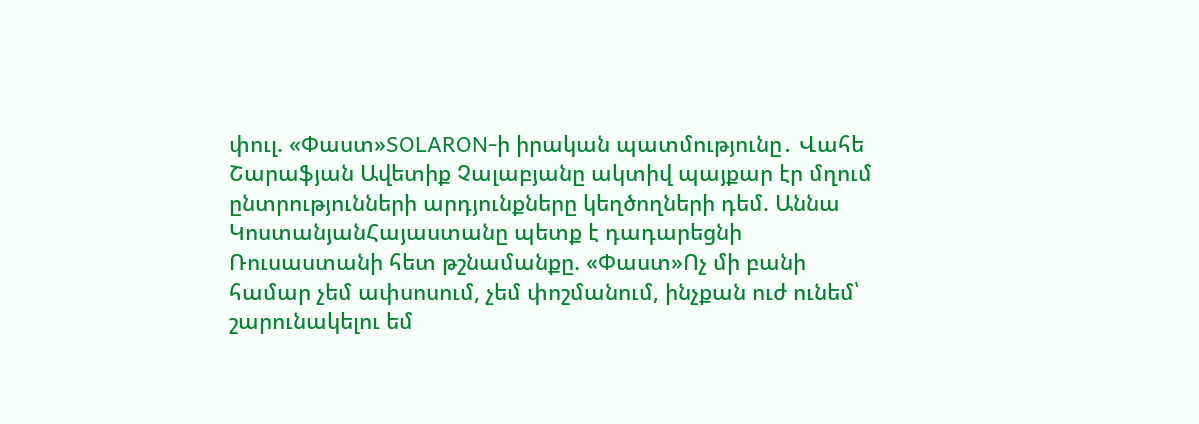փուլ. «Փաստ»SOLARON-ի իրական պատմությունը․ Վահե Շարաֆյան Ավետիք Չալաբյանը ակտիվ պայքար էր մղում ընտրությունների արդյունքները կեղծողների դեմ. Աննա ԿոստանյանՀայաստանը պետք է դադարեցնի Ռուսաստանի հետ թշնամանքը. «Փաստ»Ոչ մի բանի համար չեմ ափսոսում, չեմ փոշմանում, ինչքան ուժ ունեմ՝ շարունակելու եմ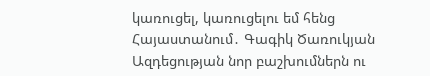կառուցել, կառուցելու եմ հենց Հայաստանում․ Գագիկ Ծառուկյան Ազդեցության նոր բաշխումներն ու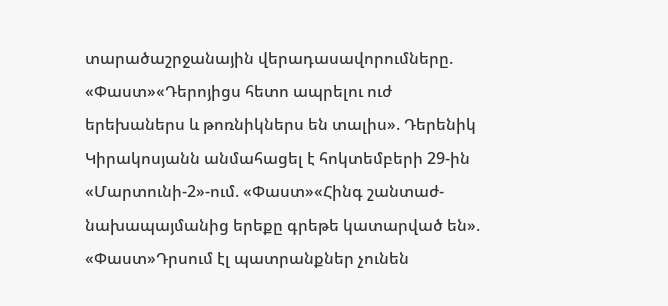տարածաշրջանային վերադասավորումները. «Փաստ»«Դերոյիցս հետո ապրելու ուժ երեխաներս և թոռնիկներս են տալիս». Դերենիկ Կիրակոսյանն անմահացել է հոկտեմբերի 29-ին «Մարտունի-2»-ում. «Փաստ»«Հինգ շանտաժ-նախապայմանից երեքը գրեթե կատարված են». «Փաստ»Դրսում էլ պատրանքներ չունեն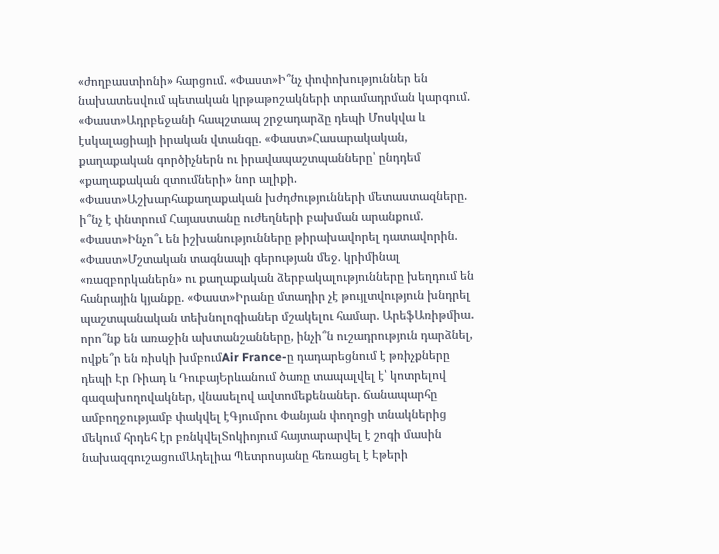«ժողբաստիոնի» հարցում. «Փաստ»Ի՞նչ փոփոխություններ են նախատեսվում պետական կրթաթոշակների տրամադրման կարգում. «Փաստ»Ադրբեջանի հապշտապ շրջադարձը դեպի Մոսկվա և էսկալացիայի իրական վտանգը. «Փաստ»Հասարակական, քաղաքական գործիչներն ու իրավապաշտպանները՝ ընդդեմ «քաղաքական զտումների» նոր ալիքի. «Փաստ»Աշխարհաքաղաքական խժդժությունների մետաստազները. ի՞նչ է փնտրում Հայաստանը ուժեղների բախման արանքում. «Փաստ»Ինչո՞ւ են իշխանությունները թիրախավորել դատավորին. «Փաստ»Մշտական տագնապի գերության մեջ. կրիմինալ «ռազբորկաներն» ու քաղաքական ձերբակալությունները խեղդում են հանրային կյանքը. «Փաստ»Իրանը մտադիր չէ թույլտվություն խնդրել պաշտպանական տեխնոլոգիաներ մշակելու համար. ԱրեֆԱռիթմիա․ որո՞նք են առաջին ախտանշանները, ինչի՞ն ուշադրություն դարձնել, ովքե՞ր են ռիսկի խմբումAir France-ը դադարեցնում է թռիչքները դեպի Էր Ռիադ և ԴուբայԵրևանում ծառը տապալվել է՝ կոտրելով գազախողովակներ, վնասելով ավտոմեքենաներ. ճանապարհը ամբողջությամբ փակվել էԳյումրու Փանյան փողոցի տնակներից մեկում հրդեհ էր բռնկվելՏոկիոյում հայտարարվել է շոգի մասին նախազգուշացումԱդելիա Պետրոսյանը հեռացել է Էթերի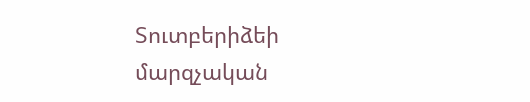Տուտբերիձեի մարզչական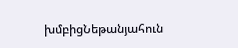խմբիցՆեթանյահուն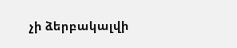չի ձերբակալվի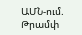ԱՄՆ-ում. Թրամփ